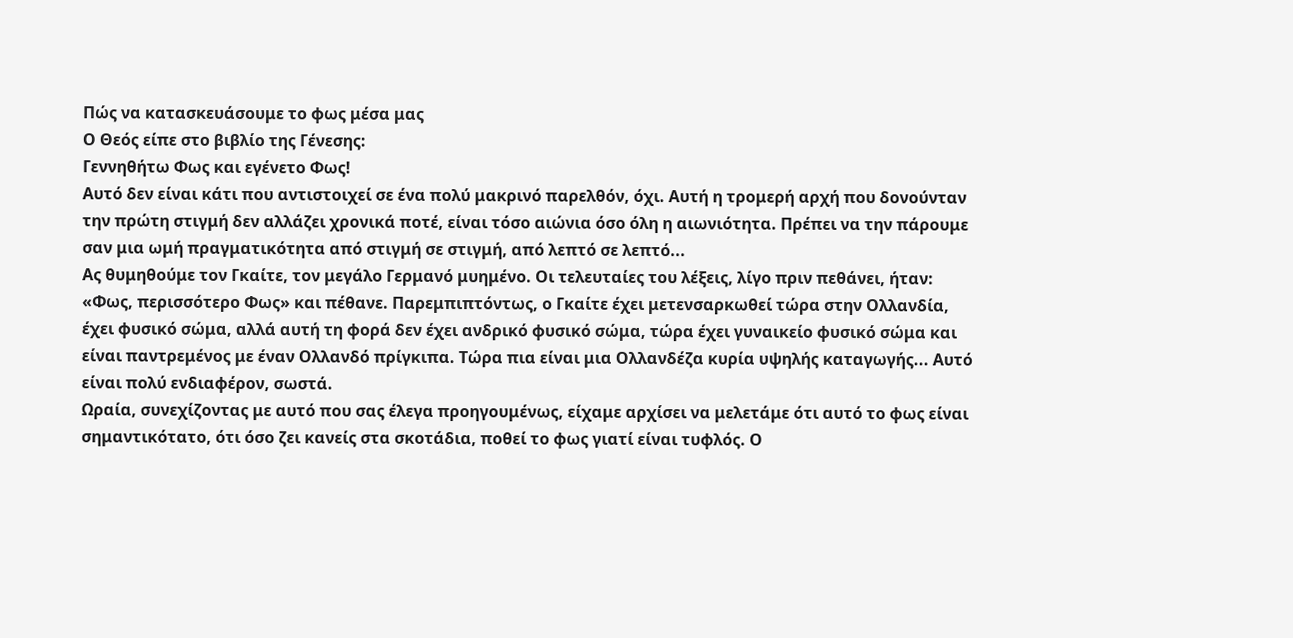Πώς να κατασκευάσουμε το φως μέσα μας
Ο Θεός είπε στο βιβλίο της Γένεσης:
Γεννηθήτω Φως και εγένετο Φως!
Αυτό δεν είναι κάτι που αντιστοιχεί σε ένα πολύ μακρινό παρελθόν, όχι. Αυτή η τρομερή αρχή που δονούνταν την πρώτη στιγμή δεν αλλάζει χρονικά ποτέ, είναι τόσο αιώνια όσο όλη η αιωνιότητα. Πρέπει να την πάρουμε σαν μια ωμή πραγματικότητα από στιγμή σε στιγμή, από λεπτό σε λεπτό...
Ας θυμηθούμε τον Γκαίτε, τον μεγάλο Γερμανό μυημένο. Οι τελευταίες του λέξεις, λίγο πριν πεθάνει, ήταν: «Φως, περισσότερο Φως» και πέθανε. Παρεμπιπτόντως, ο Γκαίτε έχει μετενσαρκωθεί τώρα στην Ολλανδία, έχει φυσικό σώμα, αλλά αυτή τη φορά δεν έχει ανδρικό φυσικό σώμα, τώρα έχει γυναικείο φυσικό σώμα και είναι παντρεμένος με έναν Ολλανδό πρίγκιπα. Τώρα πια είναι μια Ολλανδέζα κυρία υψηλής καταγωγής... Αυτό είναι πολύ ενδιαφέρον, σωστά.
Ωραία, συνεχίζοντας με αυτό που σας έλεγα προηγουμένως, είχαμε αρχίσει να μελετάμε ότι αυτό το φως είναι σημαντικότατο, ότι όσο ζει κανείς στα σκοτάδια, ποθεί το φως γιατί είναι τυφλός. Ο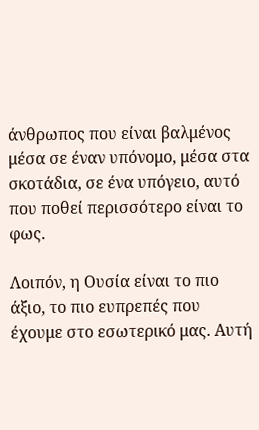άνθρωπος που είναι βαλμένος μέσα σε έναν υπόνομο, μέσα στα σκοτάδια, σε ένα υπόγειο, αυτό που ποθεί περισσότερο είναι το φως.

Λοιπόν, η Ουσία είναι το πιο άξιο, το πιο ευπρεπές που έχουμε στο εσωτερικό μας. Αυτή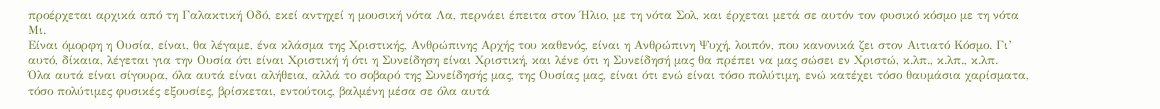προέρχεται αρχικά από τη Γαλακτική Οδό, εκεί αντηχεί η μουσική νότα Λα, περνάει έπειτα στον Ήλιο, με τη νότα Σολ, και έρχεται μετά σε αυτόν τον φυσικό κόσμο με τη νότα Μι.
Είναι όμορφη η Ουσία, είναι, θα λέγαμε, ένα κλάσμα της Χριστικής, Ανθρώπινης Αρχής του καθενός, είναι η Ανθρώπινη Ψυχή, λοιπόν, που κανονικά ζει στον Αιτιατό Κόσμο. Γι’ αυτό, δίκαια, λέγεται για την Ουσία ότι είναι Χριστική ή ότι η Συνείδηση είναι Χριστική, και λένε ότι η Συνείδησή μας θα πρέπει να μας σώσει εν Χριστώ, κ.λπ., κ.λπ., κ.λπ.
Όλα αυτά είναι σίγουρα, όλα αυτά είναι αλήθεια, αλλά το σοβαρό της Συνείδησής μας, της Ουσίας μας, είναι ότι ενώ είναι τόσο πολύτιμη, ενώ κατέχει τόσο θαυμάσια χαρίσματα, τόσο πολύτιμες φυσικές εξουσίες, βρίσκεται, εντούτοις, βαλμένη μέσα σε όλα αυτά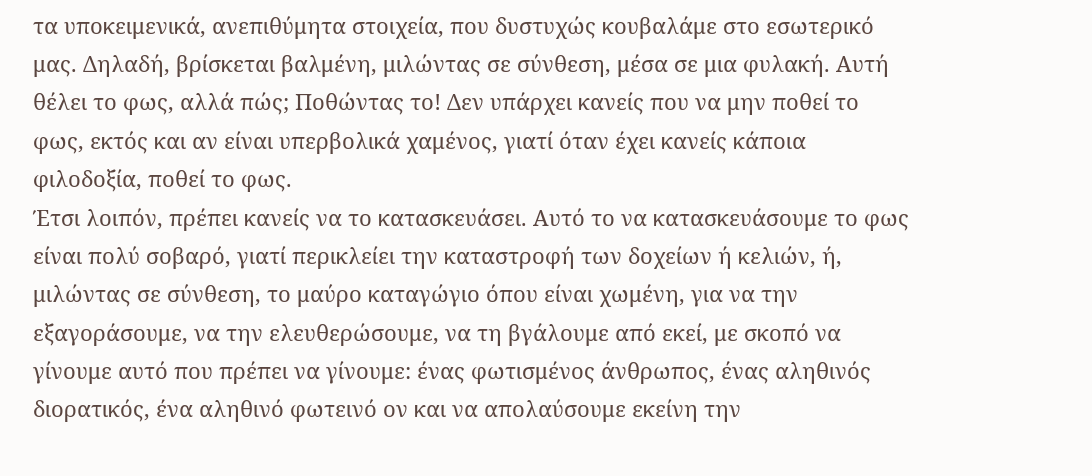τα υποκειμενικά, ανεπιθύμητα στοιχεία, που δυστυχώς κουβαλάμε στο εσωτερικό μας. Δηλαδή, βρίσκεται βαλμένη, μιλώντας σε σύνθεση, μέσα σε μια φυλακή. Αυτή θέλει το φως, αλλά πώς; Ποθώντας το! Δεν υπάρχει κανείς που να μην ποθεί το φως, εκτός και αν είναι υπερβολικά χαμένος, γιατί όταν έχει κανείς κάποια φιλοδοξία, ποθεί το φως.
Έτσι λοιπόν, πρέπει κανείς να το κατασκευάσει. Αυτό το να κατασκευάσουμε το φως είναι πολύ σοβαρό, γιατί περικλείει την καταστροφή των δοχείων ή κελιών, ή, μιλώντας σε σύνθεση, το μαύρο καταγώγιο όπου είναι χωμένη, για να την εξαγοράσουμε, να την ελευθερώσουμε, να τη βγάλουμε από εκεί, με σκοπό να γίνουμε αυτό που πρέπει να γίνουμε: ένας φωτισμένος άνθρωπος, ένας αληθινός διορατικός, ένα αληθινό φωτεινό ον και να απολαύσουμε εκείνη την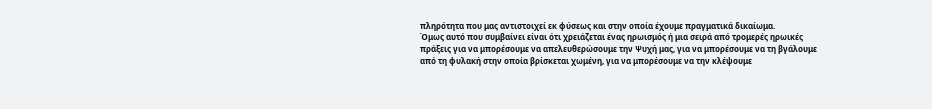πληρότητα που μας αντιστοιχεί εκ φύσεως και στην οποία έχουμε πραγματικά δικαίωμα.
Όμως αυτό που συμβαίνει είναι ότι χρειάζεται ένας ηρωισμός ή μια σειρά από τρομερές ηρωικές πράξεις για να μπορέσουμε να απελευθερώσουμε την Ψυχή μας, για να μπορέσουμε να τη βγάλουμε από τη φυλακή στην οποία βρίσκεται χωμένη, για να μπορέσουμε να την κλέψουμε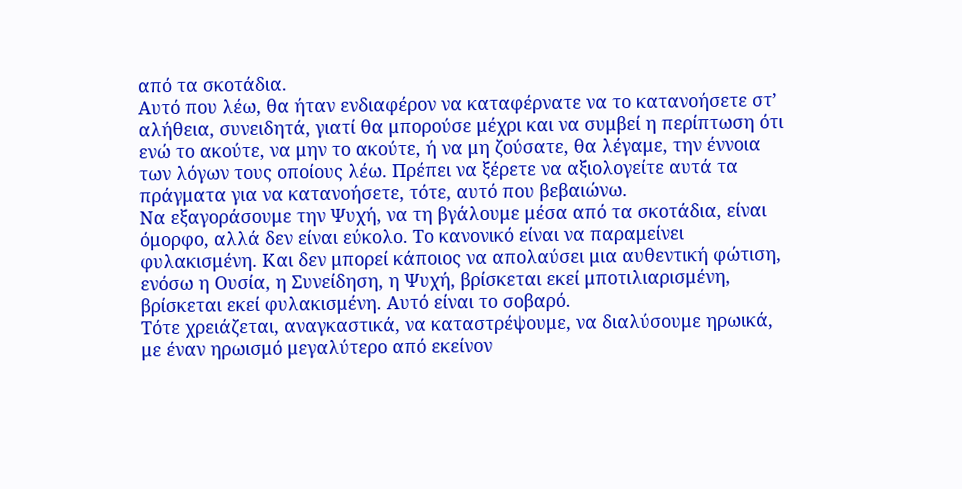από τα σκοτάδια.
Αυτό που λέω, θα ήταν ενδιαφέρον να καταφέρνατε να το κατανοήσετε στ’ αλήθεια, συνειδητά, γιατί θα μπορούσε μέχρι και να συμβεί η περίπτωση ότι ενώ το ακούτε, να μην το ακούτε, ή να μη ζούσατε, θα λέγαμε, την έννοια των λόγων τους οποίους λέω. Πρέπει να ξέρετε να αξιολογείτε αυτά τα πράγματα για να κατανοήσετε, τότε, αυτό που βεβαιώνω.
Να εξαγοράσουμε την Ψυχή, να τη βγάλουμε μέσα από τα σκοτάδια, είναι όμορφο, αλλά δεν είναι εύκολο. Το κανονικό είναι να παραμείνει φυλακισμένη. Και δεν μπορεί κάποιος να απολαύσει μια αυθεντική φώτιση, ενόσω η Ουσία, η Συνείδηση, η Ψυχή, βρίσκεται εκεί μποτιλιαρισμένη, βρίσκεται εκεί φυλακισμένη. Αυτό είναι το σοβαρό.
Τότε χρειάζεται, αναγκαστικά, να καταστρέψουμε, να διαλύσουμε ηρωικά, με έναν ηρωισμό μεγαλύτερο από εκείνον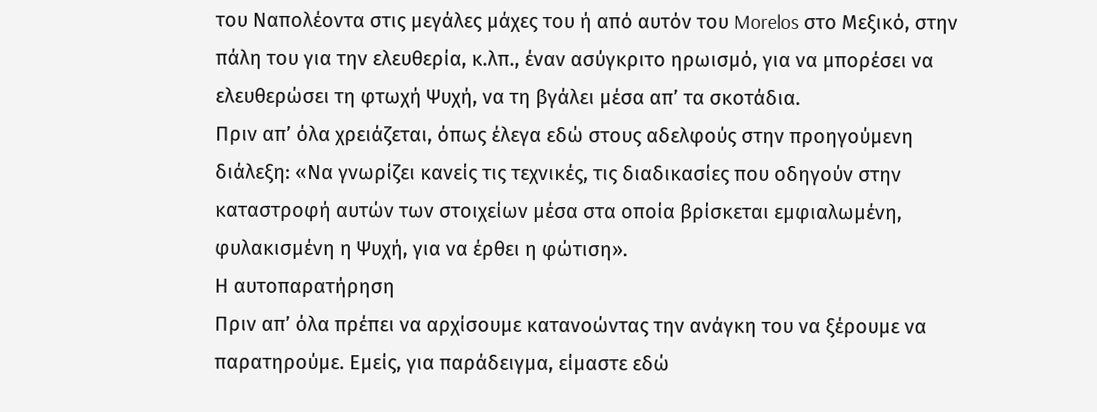του Ναπολέοντα στις μεγάλες μάχες του ή από αυτόν του Morelos στο Μεξικό, στην πάλη του για την ελευθερία, κ.λπ., έναν ασύγκριτο ηρωισμό, για να μπορέσει να ελευθερώσει τη φτωχή Ψυχή, να τη βγάλει μέσα απ’ τα σκοτάδια.
Πριν απ’ όλα χρειάζεται, όπως έλεγα εδώ στους αδελφούς στην προηγούμενη διάλεξη: «Να γνωρίζει κανείς τις τεχνικές, τις διαδικασίες που οδηγούν στην καταστροφή αυτών των στοιχείων μέσα στα οποία βρίσκεται εμφιαλωμένη, φυλακισμένη η Ψυχή, για να έρθει η φώτιση».
Η αυτοπαρατήρηση
Πριν απ’ όλα πρέπει να αρχίσουμε κατανοώντας την ανάγκη του να ξέρουμε να παρατηρούμε. Εμείς, για παράδειγμα, είμαστε εδώ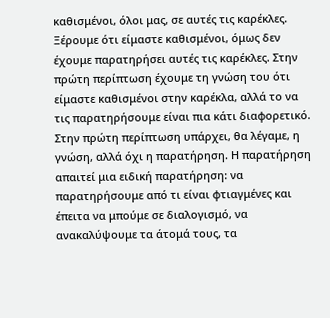καθισμένοι, όλοι μας, σε αυτές τις καρέκλες. Ξέρουμε ότι είμαστε καθισμένοι, όμως δεν έχουμε παρατηρήσει αυτές τις καρέκλες. Στην πρώτη περίπτωση έχουμε τη γνώση του ότι είμαστε καθισμένοι στην καρέκλα, αλλά το να τις παρατηρήσουμε είναι πια κάτι διαφορετικό. Στην πρώτη περίπτωση υπάρχει, θα λέγαμε, η γνώση, αλλά όχι η παρατήρηση. Η παρατήρηση απαιτεί μια ειδική παρατήρηση: να παρατηρήσουμε από τι είναι φτιαγμένες και έπειτα να μπούμε σε διαλογισμό, να ανακαλύψουμε τα άτομά τους, τα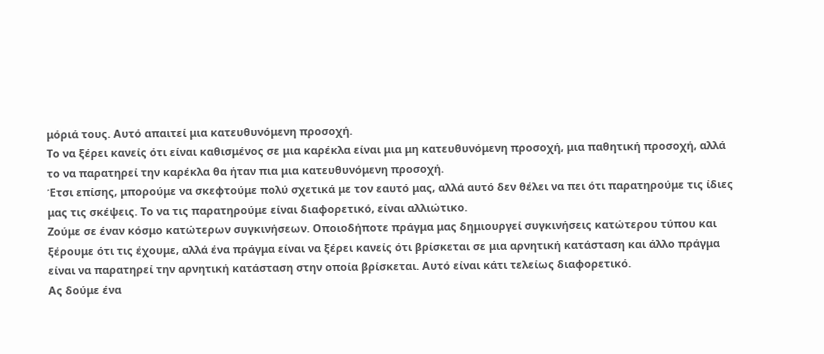μόριά τους. Αυτό απαιτεί μια κατευθυνόμενη προσοχή.
Το να ξέρει κανείς ότι είναι καθισμένος σε μια καρέκλα είναι μια μη κατευθυνόμενη προσοχή, μια παθητική προσοχή, αλλά το να παρατηρεί την καρέκλα θα ήταν πια μια κατευθυνόμενη προσοχή.
Έτσι επίσης, μπορούμε να σκεφτούμε πολύ σχετικά με τον εαυτό μας, αλλά αυτό δεν θέλει να πει ότι παρατηρούμε τις ίδιες μας τις σκέψεις. Το να τις παρατηρούμε είναι διαφορετικό, είναι αλλιώτικο.
Ζούμε σε έναν κόσμο κατώτερων συγκινήσεων. Οποιοδήποτε πράγμα μας δημιουργεί συγκινήσεις κατώτερου τύπου και ξέρουμε ότι τις έχουμε, αλλά ένα πράγμα είναι να ξέρει κανείς ότι βρίσκεται σε μια αρνητική κατάσταση και άλλο πράγμα είναι να παρατηρεί την αρνητική κατάσταση στην οποία βρίσκεται. Αυτό είναι κάτι τελείως διαφορετικό.
Ας δούμε ένα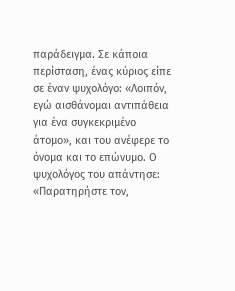παράδειγμα. Σε κάποια περίσταση, ένας κύριος είπε σε έναν ψυχολόγο: «Λοιπόν, εγώ αισθάνομαι αντιπάθεια για ένα συγκεκριμένο άτομο», και του ανέφερε το όνομα και το επώνυμο. Ο ψυχολόγος του απάντησε: «Παρατηρήστε τον,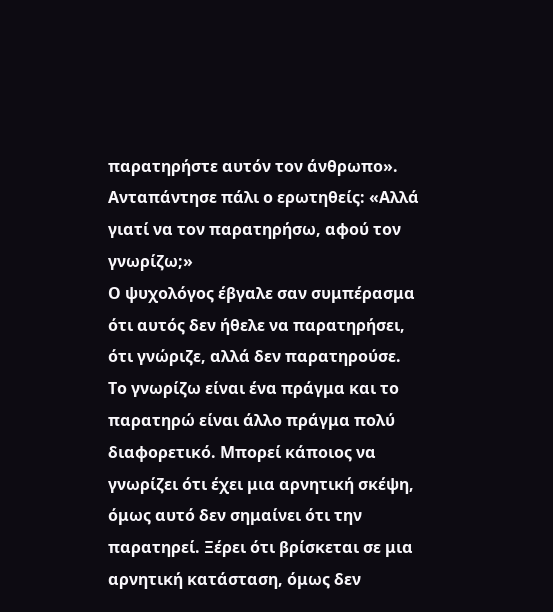παρατηρήστε αυτόν τον άνθρωπο». Ανταπάντησε πάλι ο ερωτηθείς: «Αλλά γιατί να τον παρατηρήσω, αφού τον γνωρίζω;»
Ο ψυχολόγος έβγαλε σαν συμπέρασμα ότι αυτός δεν ήθελε να παρατηρήσει, ότι γνώριζε, αλλά δεν παρατηρούσε.
Το γνωρίζω είναι ένα πράγμα και το παρατηρώ είναι άλλο πράγμα πολύ διαφορετικό. Μπορεί κάποιος να γνωρίζει ότι έχει μια αρνητική σκέψη, όμως αυτό δεν σημαίνει ότι την παρατηρεί. Ξέρει ότι βρίσκεται σε μια αρνητική κατάσταση, όμως δεν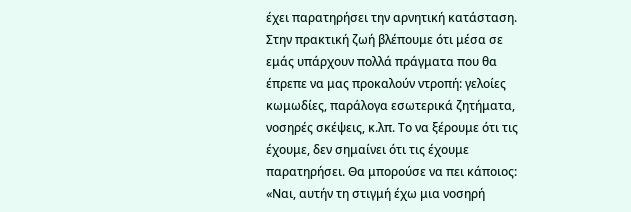έχει παρατηρήσει την αρνητική κατάσταση.
Στην πρακτική ζωή βλέπουμε ότι μέσα σε εμάς υπάρχουν πολλά πράγματα που θα έπρεπε να μας προκαλούν ντροπή: γελοίες κωμωδίες, παράλογα εσωτερικά ζητήματα, νοσηρές σκέψεις, κ.λπ. Το να ξέρουμε ότι τις έχουμε, δεν σημαίνει ότι τις έχουμε παρατηρήσει. Θα μπορούσε να πει κάποιος: «Ναι, αυτήν τη στιγμή έχω μια νοσηρή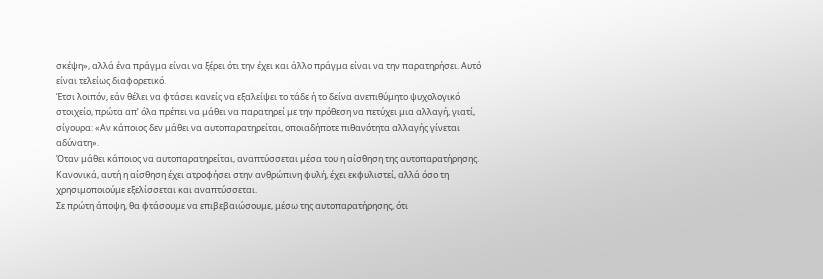σκέψη», αλλά ένα πράγμα είναι να ξέρει ότι την έχει και άλλο πράγμα είναι να την παρατηρήσει. Αυτό είναι τελείως διαφορετικό.
Έτσι λοιπόν, εάν θέλει να φτάσει κανείς να εξαλείψει το τάδε ή το δείνα ανεπιθύμητο ψυχολογικό στοιχείο, πρώτα απ’ όλα πρέπει να μάθει να παρατηρεί με την πρόθεση να πετύχει μια αλλαγή, γιατί, σίγουρα: «Αν κάποιος δεν μάθει να αυτοπαρατηρείται, οποιαδήποτε πιθανότητα αλλαγής γίνεται αδύνατη».
Όταν μάθει κάποιος να αυτοπαρατηρείται, αναπτύσσεται μέσα του η αίσθηση της αυτοπαρατήρησης. Κανονικά, αυτή η αίσθηση έχει ατροφήσει στην ανθρώπινη φυλή, έχει εκφυλιστεί, αλλά όσο τη χρησιμοποιούμε εξελίσσεται και αναπτύσσεται.
Σε πρώτη άποψη, θα φτάσουμε να επιβεβαιώσουμε, μέσω της αυτοπαρατήρησης, ότι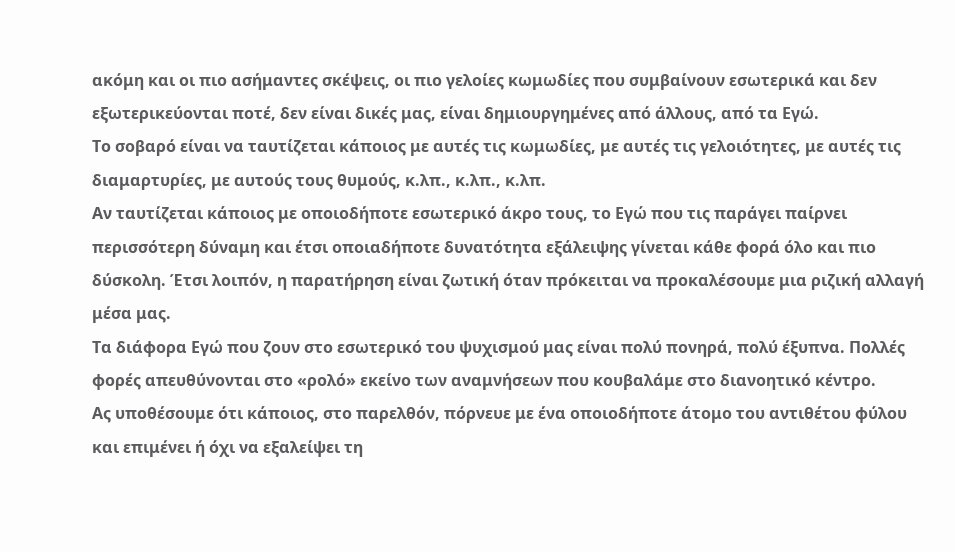ακόμη και οι πιο ασήμαντες σκέψεις, οι πιο γελοίες κωμωδίες που συμβαίνουν εσωτερικά και δεν εξωτερικεύονται ποτέ, δεν είναι δικές μας, είναι δημιουργημένες από άλλους, από τα Εγώ.
Το σοβαρό είναι να ταυτίζεται κάποιος με αυτές τις κωμωδίες, με αυτές τις γελοιότητες, με αυτές τις διαμαρτυρίες, με αυτούς τους θυμούς, κ.λπ., κ.λπ., κ.λπ.
Αν ταυτίζεται κάποιος με οποιοδήποτε εσωτερικό άκρο τους, το Εγώ που τις παράγει παίρνει περισσότερη δύναμη και έτσι οποιαδήποτε δυνατότητα εξάλειψης γίνεται κάθε φορά όλο και πιο δύσκολη. Έτσι λοιπόν, η παρατήρηση είναι ζωτική όταν πρόκειται να προκαλέσουμε μια ριζική αλλαγή μέσα μας.
Τα διάφορα Εγώ που ζουν στο εσωτερικό του ψυχισμού μας είναι πολύ πονηρά, πολύ έξυπνα. Πολλές φορές απευθύνονται στο «ρολό» εκείνο των αναμνήσεων που κουβαλάμε στο διανοητικό κέντρο.
Ας υποθέσουμε ότι κάποιος, στο παρελθόν, πόρνευε με ένα οποιοδήποτε άτομο του αντιθέτου φύλου και επιμένει ή όχι να εξαλείψει τη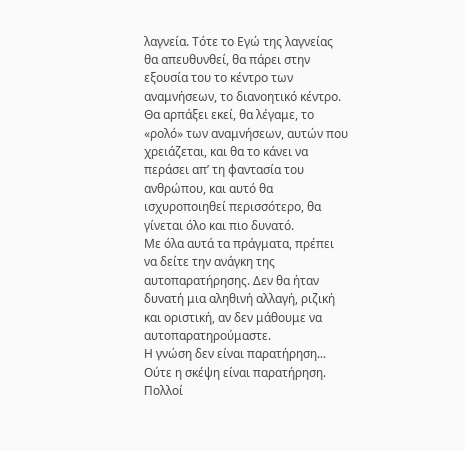λαγνεία. Τότε το Εγώ της λαγνείας θα απευθυνθεί, θα πάρει στην εξουσία του το κέντρο των αναμνήσεων, το διανοητικό κέντρο.
Θα αρπάξει εκεί, θα λέγαμε, το «ρολό» των αναμνήσεων, αυτών που χρειάζεται, και θα το κάνει να περάσει απ’ τη φαντασία του ανθρώπου, και αυτό θα ισχυροποιηθεί περισσότερο, θα γίνεται όλο και πιο δυνατό.
Με όλα αυτά τα πράγματα, πρέπει να δείτε την ανάγκη της αυτοπαρατήρησης. Δεν θα ήταν δυνατή μια αληθινή αλλαγή, ριζική και οριστική, αν δεν μάθουμε να αυτοπαρατηρούμαστε.
Η γνώση δεν είναι παρατήρηση... Ούτε η σκέψη είναι παρατήρηση.
Πολλοί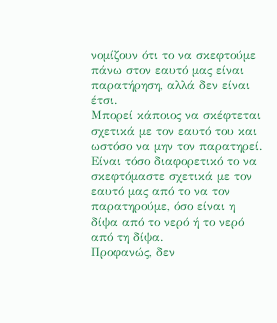νομίζουν ότι το να σκεφτούμε πάνω στον εαυτό μας είναι παρατήρηση, αλλά δεν είναι έτσι.
Μπορεί κάποιος να σκέφτεται σχετικά με τον εαυτό του και ωστόσο να μην τον παρατηρεί. Είναι τόσο διαφορετικό το να σκεφτόμαστε σχετικά με τον εαυτό μας από το να τον παρατηρούμε, όσο είναι η δίψα από το νερό ή το νερό από τη δίψα.
Προφανώς, δεν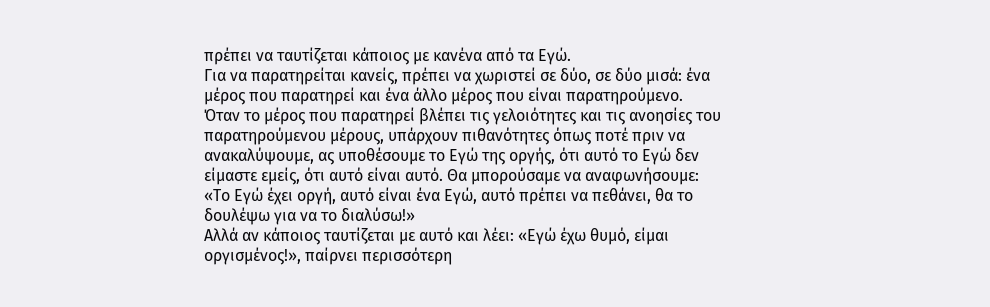πρέπει να ταυτίζεται κάποιος με κανένα από τα Εγώ.
Για να παρατηρείται κανείς, πρέπει να χωριστεί σε δύο, σε δύο μισά: ένα μέρος που παρατηρεί και ένα άλλο μέρος που είναι παρατηρούμενο.
Όταν το μέρος που παρατηρεί βλέπει τις γελοιότητες και τις ανοησίες του παρατηρούμενου μέρους, υπάρχουν πιθανότητες όπως ποτέ πριν να ανακαλύψουμε, ας υποθέσουμε το Εγώ της οργής, ότι αυτό το Εγώ δεν είμαστε εμείς, ότι αυτό είναι αυτό. Θα μπορούσαμε να αναφωνήσουμε:
«Το Εγώ έχει οργή, αυτό είναι ένα Εγώ, αυτό πρέπει να πεθάνει, θα το δουλέψω για να το διαλύσω!»
Αλλά αν κάποιος ταυτίζεται με αυτό και λέει: «Εγώ έχω θυμό, είμαι οργισμένος!», παίρνει περισσότερη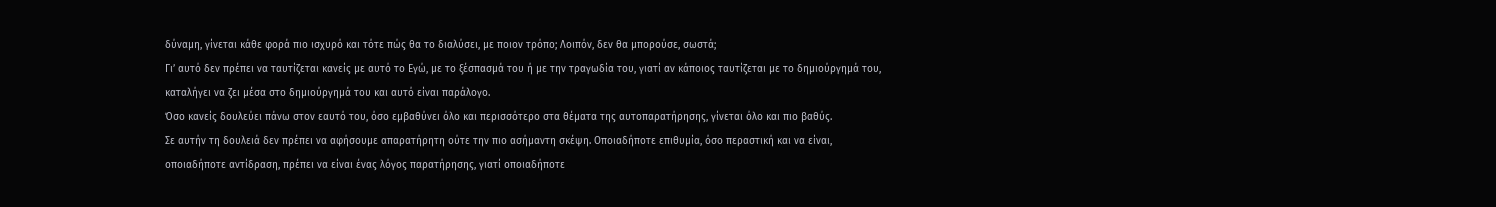δύναμη, γίνεται κάθε φορά πιο ισχυρό και τότε πώς θα το διαλύσει, με ποιον τρόπο; Λοιπόν, δεν θα μπορούσε, σωστά;
Γι’ αυτό δεν πρέπει να ταυτίζεται κανείς με αυτό το Εγώ, με το ξέσπασμά του ή με την τραγωδία του, γιατί αν κάποιος ταυτίζεται με το δημιούργημά του, καταλήγει να ζει μέσα στο δημιούργημά του και αυτό είναι παράλογο.
Όσο κανείς δουλεύει πάνω στον εαυτό του, όσο εμβαθύνει όλο και περισσότερο στα θέματα της αυτοπαρατήρησης, γίνεται όλο και πιο βαθύς.
Σε αυτήν τη δουλειά δεν πρέπει να αφήσουμε απαρατήρητη ούτε την πιο ασήμαντη σκέψη. Οποιαδήποτε επιθυμία, όσο περαστική και να είναι, οποιαδήποτε αντίδραση, πρέπει να είναι ένας λόγος παρατήρησης, γιατί οποιαδήποτε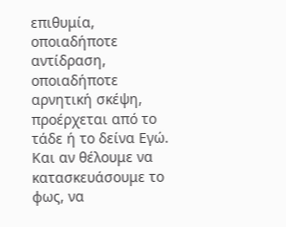επιθυμία, οποιαδήποτε αντίδραση, οποιαδήποτε αρνητική σκέψη, προέρχεται από το τάδε ή το δείνα Εγώ.
Και αν θέλουμε να κατασκευάσουμε το φως, να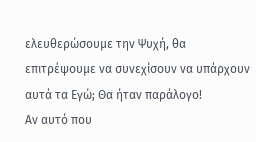ελευθερώσουμε την Ψυχή, θα επιτρέψουμε να συνεχίσουν να υπάρχουν αυτά τα Εγώ; Θα ήταν παράλογο!
Αν αυτό που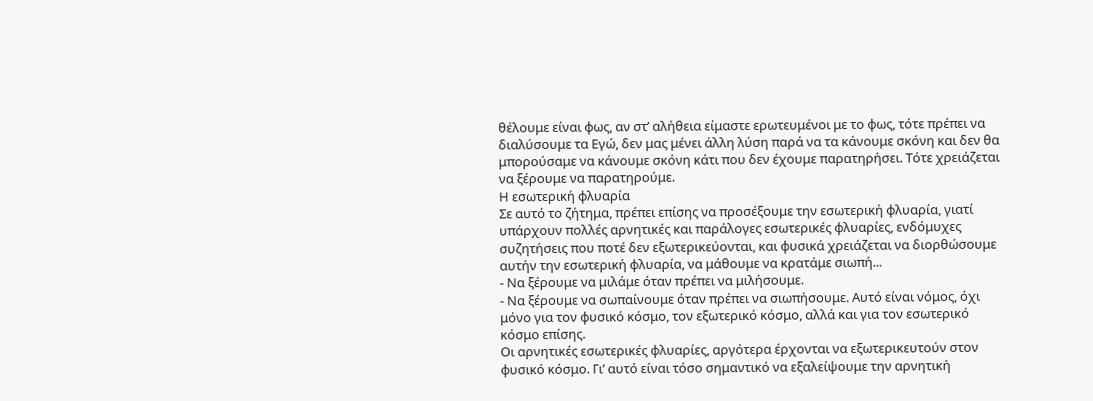θέλουμε είναι φως, αν στ’ αλήθεια είμαστε ερωτευμένοι με το φως, τότε πρέπει να διαλύσουμε τα Εγώ, δεν μας μένει άλλη λύση παρά να τα κάνουμε σκόνη και δεν θα μπορούσαμε να κάνουμε σκόνη κάτι που δεν έχουμε παρατηρήσει. Τότε χρειάζεται να ξέρουμε να παρατηρούμε.
Η εσωτερική φλυαρία
Σε αυτό το ζήτημα, πρέπει επίσης να προσέξουμε την εσωτερική φλυαρία, γιατί υπάρχουν πολλές αρνητικές και παράλογες εσωτερικές φλυαρίες, ενδόμυχες συζητήσεις που ποτέ δεν εξωτερικεύονται, και φυσικά χρειάζεται να διορθώσουμε αυτήν την εσωτερική φλυαρία, να μάθουμε να κρατάμε σιωπή...
- Να ξέρουμε να μιλάμε όταν πρέπει να μιλήσουμε.
- Να ξέρουμε να σωπαίνουμε όταν πρέπει να σιωπήσουμε. Αυτό είναι νόμος, όχι μόνο για τον φυσικό κόσμο, τον εξωτερικό κόσμο, αλλά και για τον εσωτερικό κόσμο επίσης.
Οι αρνητικές εσωτερικές φλυαρίες, αργότερα έρχονται να εξωτερικευτούν στον φυσικό κόσμο. Γι’ αυτό είναι τόσο σημαντικό να εξαλείψουμε την αρνητική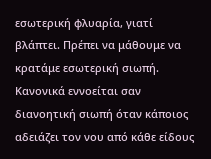εσωτερική φλυαρία, γιατί βλάπτει. Πρέπει να μάθουμε να κρατάμε εσωτερική σιωπή.
Κανονικά εννοείται σαν διανοητική σιωπή όταν κάποιος αδειάζει τον νου από κάθε είδους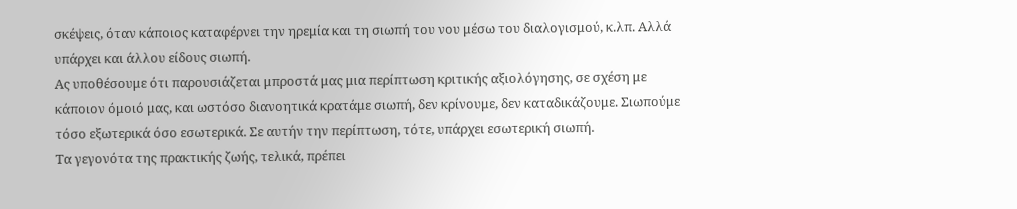σκέψεις, όταν κάποιος καταφέρνει την ηρεμία και τη σιωπή του νου μέσω του διαλογισμού, κ.λπ. Αλλά υπάρχει και άλλου είδους σιωπή.
Ας υποθέσουμε ότι παρουσιάζεται μπροστά μας μια περίπτωση κριτικής αξιολόγησης, σε σχέση με κάποιον όμοιό μας, και ωστόσο διανοητικά κρατάμε σιωπή, δεν κρίνουμε, δεν καταδικάζουμε. Σιωπούμε τόσο εξωτερικά όσο εσωτερικά. Σε αυτήν την περίπτωση, τότε, υπάρχει εσωτερική σιωπή.
Τα γεγονότα της πρακτικής ζωής, τελικά, πρέπει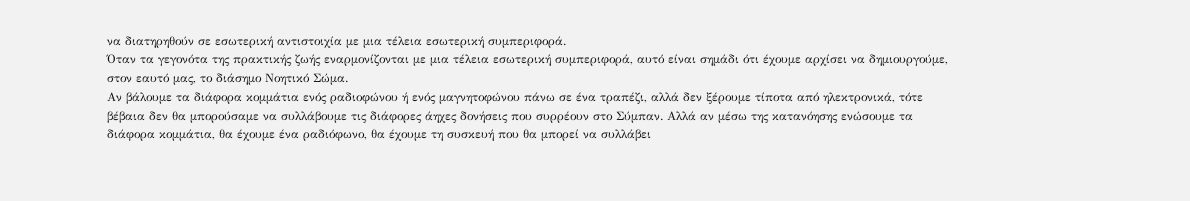να διατηρηθούν σε εσωτερική αντιστοιχία με μια τέλεια εσωτερική συμπεριφορά.
Όταν τα γεγονότα της πρακτικής ζωής εναρμονίζονται με μια τέλεια εσωτερική συμπεριφορά, αυτό είναι σημάδι ότι έχουμε αρχίσει να δημιουργούμε, στον εαυτό μας, το διάσημο Νοητικό Σώμα.
Αν βάλουμε τα διάφορα κομμάτια ενός ραδιοφώνου ή ενός μαγνητοφώνου πάνω σε ένα τραπέζι, αλλά δεν ξέρουμε τίποτα από ηλεκτρονικά, τότε βέβαια δεν θα μπορούσαμε να συλλάβουμε τις διάφορες άηχες δονήσεις που συρρέουν στο Σύμπαν. Αλλά αν μέσω της κατανόησης ενώσουμε τα διάφορα κομμάτια, θα έχουμε ένα ραδιόφωνο, θα έχουμε τη συσκευή που θα μπορεί να συλλάβει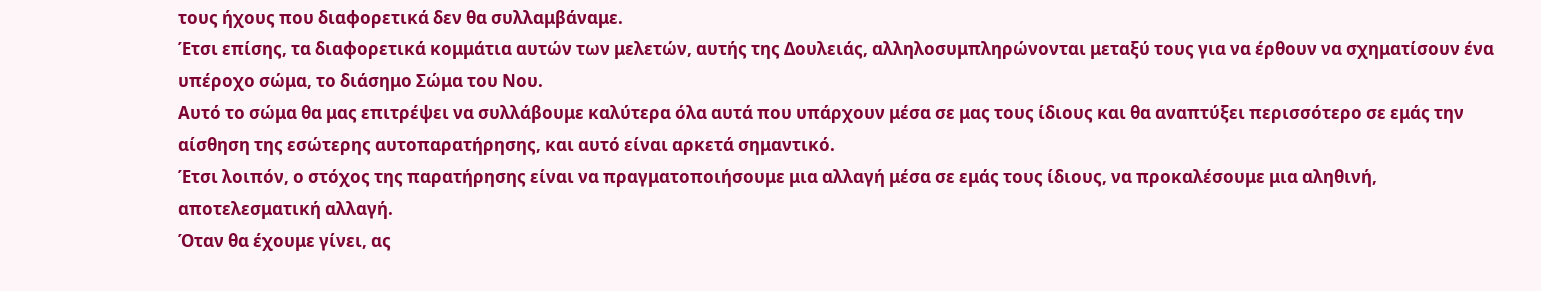τους ήχους που διαφορετικά δεν θα συλλαμβάναμε.
Έτσι επίσης, τα διαφορετικά κομμάτια αυτών των μελετών, αυτής της Δουλειάς, αλληλοσυμπληρώνονται μεταξύ τους για να έρθουν να σχηματίσουν ένα υπέροχο σώμα, το διάσημο Σώμα του Νου.
Αυτό το σώμα θα μας επιτρέψει να συλλάβουμε καλύτερα όλα αυτά που υπάρχουν μέσα σε μας τους ίδιους και θα αναπτύξει περισσότερο σε εμάς την αίσθηση της εσώτερης αυτοπαρατήρησης, και αυτό είναι αρκετά σημαντικό.
Έτσι λοιπόν, ο στόχος της παρατήρησης είναι να πραγματοποιήσουμε μια αλλαγή μέσα σε εμάς τους ίδιους, να προκαλέσουμε μια αληθινή, αποτελεσματική αλλαγή.
Όταν θα έχουμε γίνει, ας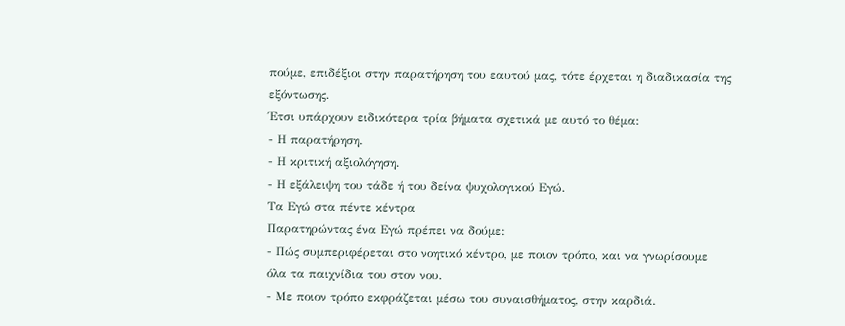πούμε, επιδέξιοι στην παρατήρηση του εαυτού μας, τότε έρχεται η διαδικασία της εξόντωσης.
Έτσι υπάρχουν ειδικότερα τρία βήματα σχετικά με αυτό το θέμα:
- Η παρατήρηση.
- Η κριτική αξιολόγηση.
- Η εξάλειψη του τάδε ή του δείνα ψυχολογικού Εγώ.
Τα Εγώ στα πέντε κέντρα
Παρατηρώντας ένα Εγώ πρέπει να δούμε:
- Πώς συμπεριφέρεται στο νοητικό κέντρο, με ποιον τρόπο, και να γνωρίσουμε όλα τα παιχνίδια του στον νου.
- Με ποιον τρόπο εκφράζεται μέσω του συναισθήματος, στην καρδιά.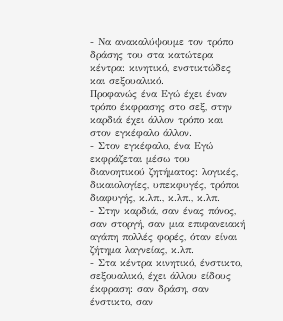- Να ανακαλύψουμε τον τρόπο δράσης του στα κατώτερα κέντρα: κινητικό, ενστικτώδες και σεξουαλικό.
Προφανώς ένα Εγώ έχει έναν τρόπο έκφρασης στο σεξ, στην καρδιά έχει άλλον τρόπο και στον εγκέφαλο άλλον.
- Στον εγκέφαλο, ένα Εγώ εκφράζεται μέσω του διανοητικού ζητήματος: λογικές, δικαιολογίες, υπεκφυγές, τρόποι διαφυγής, κ.λπ., κ.λπ., κ.λπ.
- Στην καρδιά, σαν ένας πόνος, σαν στοργή, σαν μια επιφανειακή αγάπη πολλές φορές, όταν είναι ζήτημα λαγνείας, κ.λπ.
- Στα κέντρα κινητικό, ένστικτο, σεξουαλικό, έχει άλλου είδους έκφραση: σαν δράση, σαν ένστικτο, σαν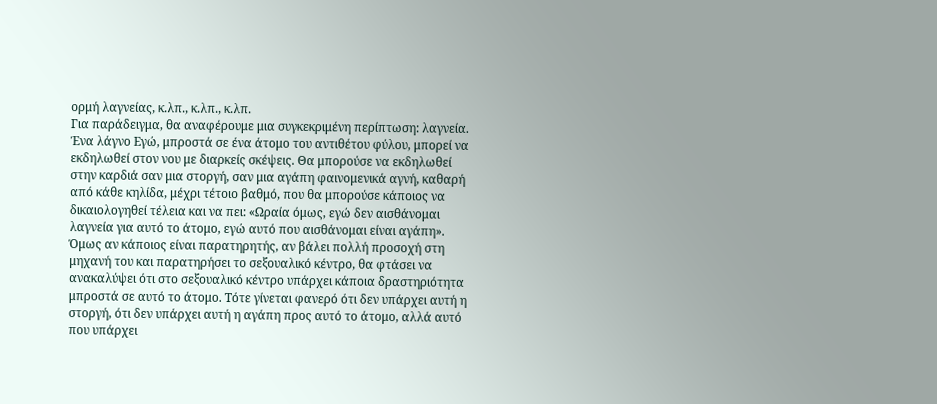ορμή λαγνείας, κ.λπ., κ.λπ., κ.λπ.
Για παράδειγμα, θα αναφέρουμε μια συγκεκριμένη περίπτωση: λαγνεία.
Ένα λάγνο Εγώ, μπροστά σε ένα άτομο του αντιθέτου φύλου, μπορεί να εκδηλωθεί στον νου με διαρκείς σκέψεις. Θα μπορούσε να εκδηλωθεί στην καρδιά σαν μια στοργή, σαν μια αγάπη φαινομενικά αγνή, καθαρή από κάθε κηλίδα, μέχρι τέτοιο βαθμό, που θα μπορούσε κάποιος να δικαιολογηθεί τέλεια και να πει: «Ωραία όμως, εγώ δεν αισθάνομαι λαγνεία για αυτό το άτομο, εγώ αυτό που αισθάνομαι είναι αγάπη».
Όμως αν κάποιος είναι παρατηρητής, αν βάλει πολλή προσοχή στη μηχανή του και παρατηρήσει το σεξουαλικό κέντρο, θα φτάσει να ανακαλύψει ότι στο σεξουαλικό κέντρο υπάρχει κάποια δραστηριότητα μπροστά σε αυτό το άτομο. Τότε γίνεται φανερό ότι δεν υπάρχει αυτή η στοργή, ότι δεν υπάρχει αυτή η αγάπη προς αυτό το άτομο, αλλά αυτό που υπάρχει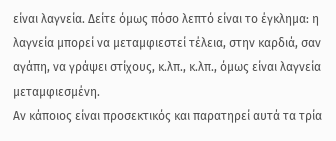είναι λαγνεία. Δείτε όμως πόσο λεπτό είναι το έγκλημα: η λαγνεία μπορεί να μεταμφιεστεί τέλεια, στην καρδιά, σαν αγάπη, να γράψει στίχους, κ.λπ., κ.λπ., όμως είναι λαγνεία μεταμφιεσμένη.
Αν κάποιος είναι προσεκτικός και παρατηρεί αυτά τα τρία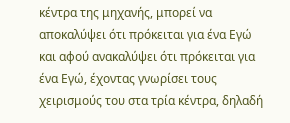κέντρα της μηχανής, μπορεί να αποκαλύψει ότι πρόκειται για ένα Εγώ και αφού ανακαλύψει ότι πρόκειται για ένα Εγώ, έχοντας γνωρίσει τους χειρισμούς του στα τρία κέντρα, δηλαδή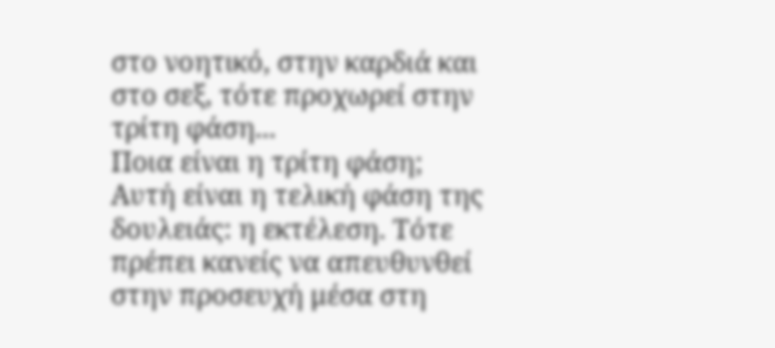στο νοητικό, στην καρδιά και στο σεξ, τότε προχωρεί στην τρίτη φάση...
Ποια είναι η τρίτη φάση;
Αυτή είναι η τελική φάση της δουλειάς: η εκτέλεση. Τότε πρέπει κανείς να απευθυνθεί στην προσευχή μέσα στη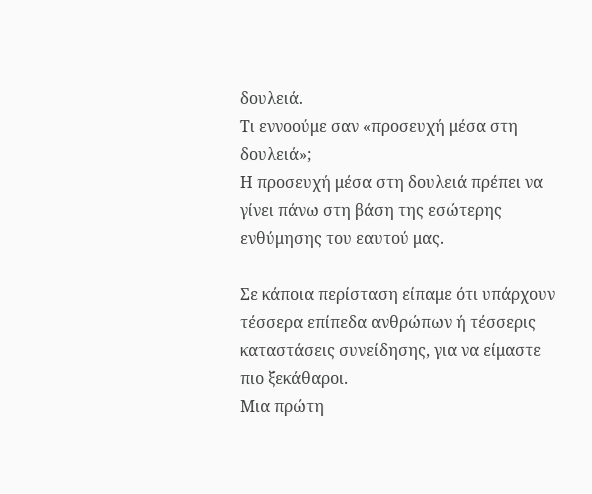δουλειά.
Τι εννοούμε σαν «προσευχή μέσα στη δουλειά»;
Η προσευχή μέσα στη δουλειά πρέπει να γίνει πάνω στη βάση της εσώτερης ενθύμησης του εαυτού μας.

Σε κάποια περίσταση είπαμε ότι υπάρχουν τέσσερα επίπεδα ανθρώπων ή τέσσερις καταστάσεις συνείδησης, για να είμαστε πιο ξεκάθαροι.
Μια πρώτη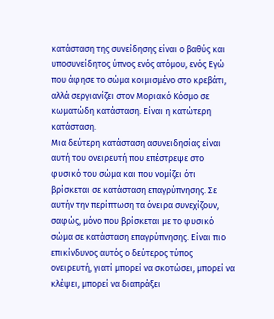κατάσταση της συνείδησης είναι ο βαθύς και υποσυνείδητος ύπνος ενός ατόμου, ενός Εγώ που άφησε το σώμα κοιμισμένο στο κρεβάτι, αλλά σεργιανίζει στον Μοριακό Κόσμο σε κωματώδη κατάσταση. Είναι η κατώτερη κατάσταση.
Μια δεύτερη κατάσταση ασυνειδησίας είναι αυτή του ονειρευτή που επέστρεψε στο φυσικό του σώμα και που νομίζει ότι βρίσκεται σε κατάσταση επαγρύπνησης. Σε αυτήν την περίπτωση τα όνειρα συνεχίζουν, σαφώς, μόνο που βρίσκεται με το φυσικό σώμα σε κατάσταση επαγρύπνησης. Είναι πιο επικίνδυνος αυτός ο δεύτερος τύπος ονειρευτή, γιατί μπορεί να σκοτώσει, μπορεί να κλέψει, μπορεί να διαπράξει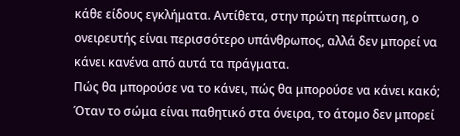κάθε είδους εγκλήματα. Αντίθετα, στην πρώτη περίπτωση, ο ονειρευτής είναι περισσότερο υπάνθρωπος, αλλά δεν μπορεί να κάνει κανένα από αυτά τα πράγματα.
Πώς θα μπορούσε να το κάνει, πώς θα μπορούσε να κάνει κακό;
Όταν το σώμα είναι παθητικό στα όνειρα, το άτομο δεν μπορεί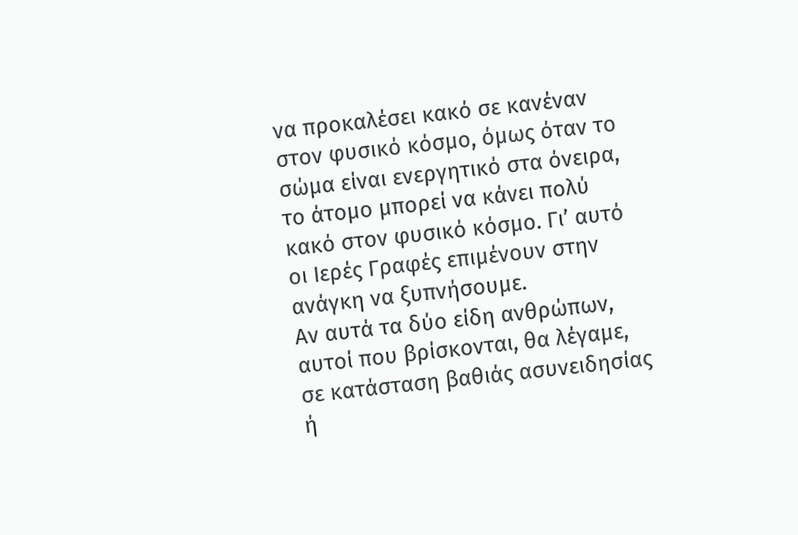να προκαλέσει κακό σε κανέναν στον φυσικό κόσμο, όμως όταν το σώμα είναι ενεργητικό στα όνειρα, το άτομο μπορεί να κάνει πολύ κακό στον φυσικό κόσμο. Γι’ αυτό οι Ιερές Γραφές επιμένουν στην ανάγκη να ξυπνήσουμε.
Αν αυτά τα δύο είδη ανθρώπων, αυτοί που βρίσκονται, θα λέγαμε, σε κατάσταση βαθιάς ασυνειδησίας ή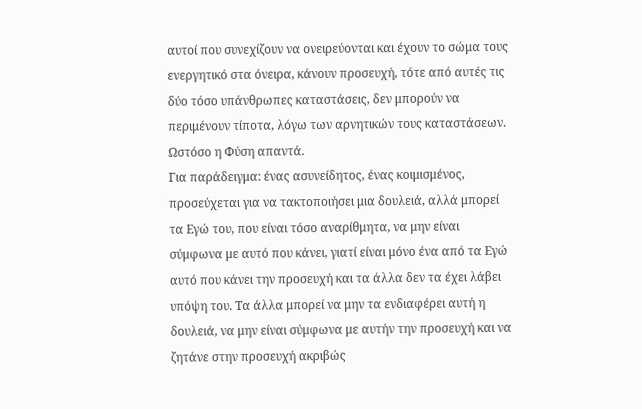αυτοί που συνεχίζουν να ονειρεύονται και έχουν το σώμα τους ενεργητικό στα όνειρα, κάνουν προσευχή, τότε από αυτές τις δύο τόσο υπάνθρωπες καταστάσεις, δεν μπορούν να περιμένουν τίποτα, λόγω των αρνητικών τους καταστάσεων. Ωστόσο η Φύση απαντά.
Για παράδειγμα: ένας ασυνείδητος, ένας κοιμισμένος, προσεύχεται για να τακτοποιήσει μια δουλειά, αλλά μπορεί τα Εγώ του, που είναι τόσο αναρίθμητα, να μην είναι σύμφωνα με αυτό που κάνει, γιατί είναι μόνο ένα από τα Εγώ αυτό που κάνει την προσευχή και τα άλλα δεν τα έχει λάβει υπόψη του. Τα άλλα μπορεί να μην τα ενδιαφέρει αυτή η δουλειά, να μην είναι σύμφωνα με αυτήν την προσευχή και να ζητάνε στην προσευχή ακριβώς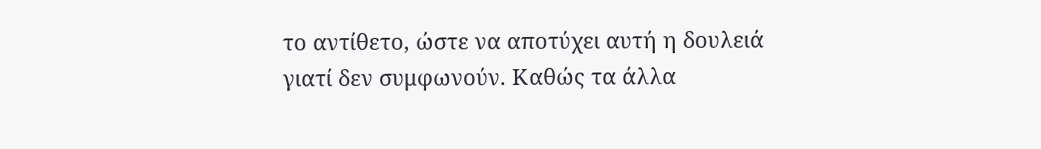το αντίθετο, ώστε να αποτύχει αυτή η δουλειά γιατί δεν συμφωνούν. Καθώς τα άλλα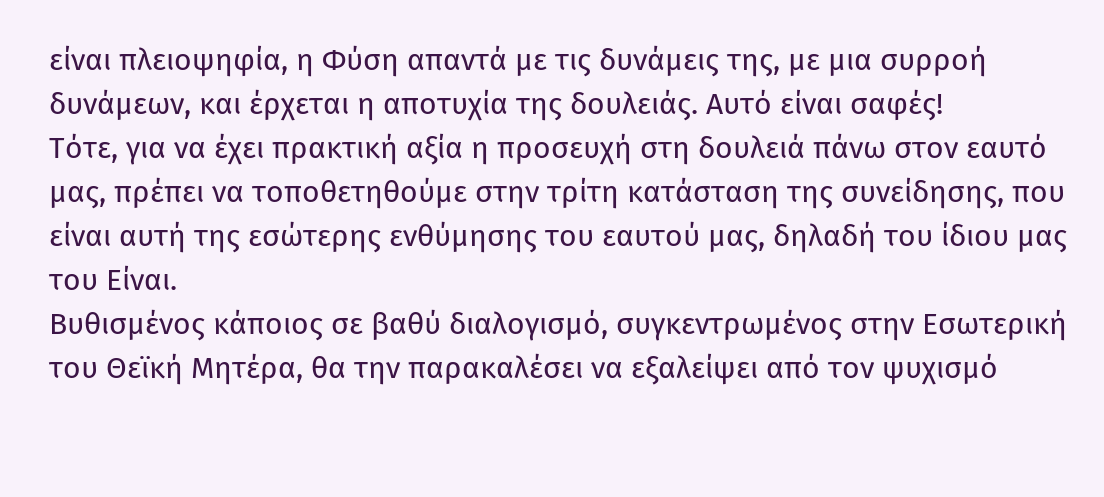είναι πλειοψηφία, η Φύση απαντά με τις δυνάμεις της, με μια συρροή δυνάμεων, και έρχεται η αποτυχία της δουλειάς. Αυτό είναι σαφές!
Τότε, για να έχει πρακτική αξία η προσευχή στη δουλειά πάνω στον εαυτό μας, πρέπει να τοποθετηθούμε στην τρίτη κατάσταση της συνείδησης, που είναι αυτή της εσώτερης ενθύμησης του εαυτού μας, δηλαδή του ίδιου μας του Είναι.
Βυθισμένος κάποιος σε βαθύ διαλογισμό, συγκεντρωμένος στην Εσωτερική του Θεϊκή Μητέρα, θα την παρακαλέσει να εξαλείψει από τον ψυχισμό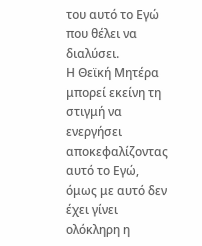του αυτό το Εγώ που θέλει να διαλύσει.
Η Θεϊκή Μητέρα μπορεί εκείνη τη στιγμή να ενεργήσει αποκεφαλίζοντας αυτό το Εγώ, όμως με αυτό δεν έχει γίνει ολόκληρη η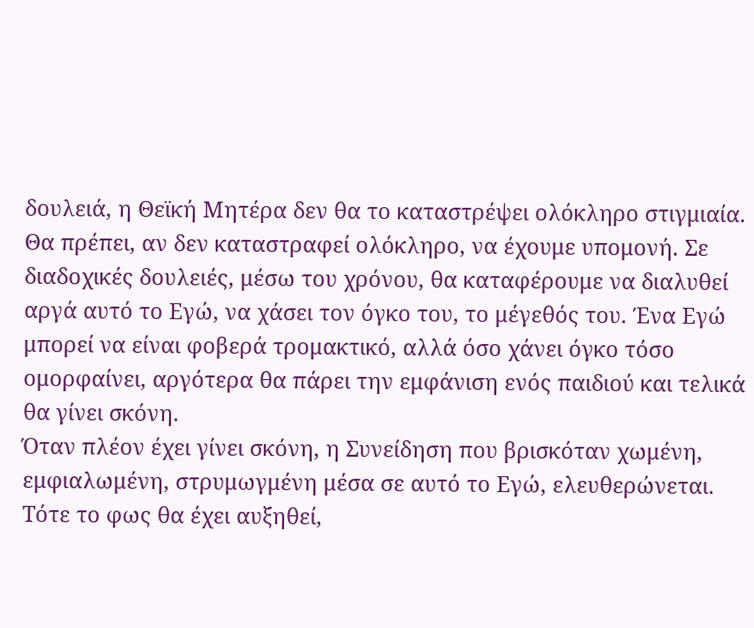δουλειά, η Θεϊκή Μητέρα δεν θα το καταστρέψει ολόκληρο στιγμιαία.
Θα πρέπει, αν δεν καταστραφεί ολόκληρο, να έχουμε υπομονή. Σε διαδοχικές δουλειές, μέσω του χρόνου, θα καταφέρουμε να διαλυθεί αργά αυτό το Εγώ, να χάσει τον όγκο του, το μέγεθός του. Ένα Εγώ μπορεί να είναι φοβερά τρομακτικό, αλλά όσο χάνει όγκο τόσο ομορφαίνει, αργότερα θα πάρει την εμφάνιση ενός παιδιού και τελικά θα γίνει σκόνη.
Όταν πλέον έχει γίνει σκόνη, η Συνείδηση που βρισκόταν χωμένη, εμφιαλωμένη, στρυμωγμένη μέσα σε αυτό το Εγώ, ελευθερώνεται. Τότε το φως θα έχει αυξηθεί,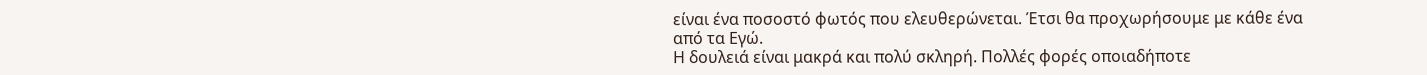είναι ένα ποσοστό φωτός που ελευθερώνεται. Έτσι θα προχωρήσουμε με κάθε ένα από τα Εγώ.
Η δουλειά είναι μακρά και πολύ σκληρή. Πολλές φορές οποιαδήποτε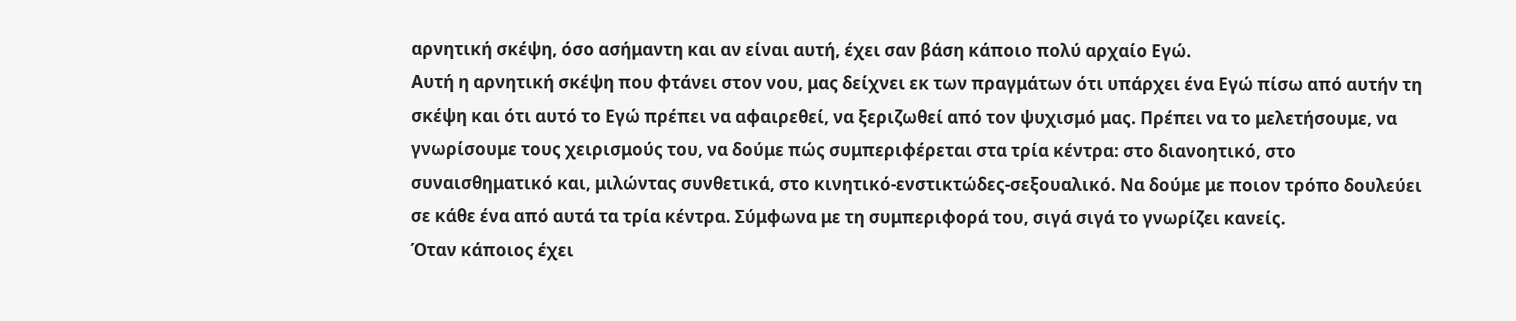αρνητική σκέψη, όσο ασήμαντη και αν είναι αυτή, έχει σαν βάση κάποιο πολύ αρχαίο Εγώ.
Αυτή η αρνητική σκέψη που φτάνει στον νου, μας δείχνει εκ των πραγμάτων ότι υπάρχει ένα Εγώ πίσω από αυτήν τη σκέψη και ότι αυτό το Εγώ πρέπει να αφαιρεθεί, να ξεριζωθεί από τον ψυχισμό μας. Πρέπει να το μελετήσουμε, να γνωρίσουμε τους χειρισμούς του, να δούμε πώς συμπεριφέρεται στα τρία κέντρα: στο διανοητικό, στο συναισθηματικό και, μιλώντας συνθετικά, στο κινητικό-ενστικτώδες-σεξουαλικό. Να δούμε με ποιον τρόπο δουλεύει σε κάθε ένα από αυτά τα τρία κέντρα. Σύμφωνα με τη συμπεριφορά του, σιγά σιγά το γνωρίζει κανείς.
Όταν κάποιος έχει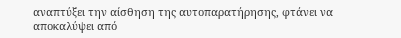αναπτύξει την αίσθηση της αυτοπαρατήρησης, φτάνει να αποκαλύψει από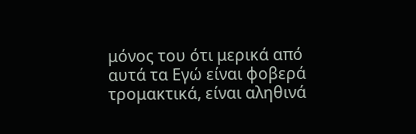μόνος του ότι μερικά από αυτά τα Εγώ είναι φοβερά τρομακτικά, είναι αληθινά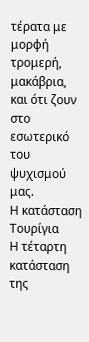τέρατα με μορφή τρομερή, μακάβρια, και ότι ζουν στο εσωτερικό του ψυχισμού μας.
Η κατάσταση Τουρίγια
Η τέταρτη κατάσταση της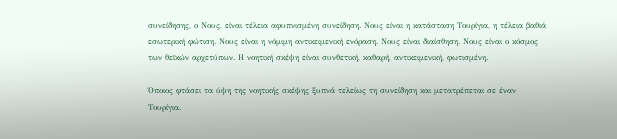συνείδησης, ο Νους, είναι τέλεια αφυπνισμένη συνείδηση. Νους είναι η κατάσταση Τουρίγια, η τέλεια βαθιά εσωτερική φώτιση. Νους είναι η νόμιμη αντικειμενική ενόραση. Νους είναι διαίσθηση. Νους είναι ο κόσμος των θεϊκών αρχετύπων. Η νοητική σκέψη είναι συνθετική, καθαρή, αντικειμενική, φωτισμένη.

Όποιος φτάσει τα ύψη της νοητικής σκέψης ξυπνά τελείως τη συνείδηση και μετατρέπεται σε έναν Τουρίγια.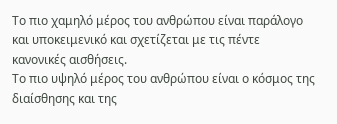Το πιο χαμηλό μέρος του ανθρώπου είναι παράλογο και υποκειμενικό και σχετίζεται με τις πέντε κανονικές αισθήσεις.
Το πιο υψηλό μέρος του ανθρώπου είναι ο κόσμος της διαίσθησης και της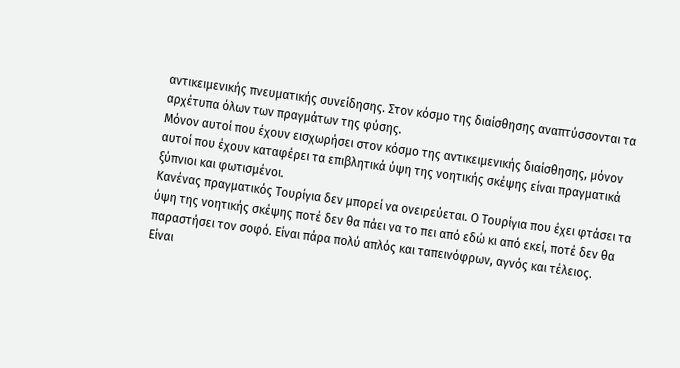αντικειμενικής πνευματικής συνείδησης. Στον κόσμο της διαίσθησης αναπτύσσονται τα αρχέτυπα όλων των πραγμάτων της φύσης.
Μόνον αυτοί που έχουν εισχωρήσει στον κόσμο της αντικειμενικής διαίσθησης, μόνον αυτοί που έχουν καταφέρει τα επιβλητικά ύψη της νοητικής σκέψης είναι πραγματικά ξύπνιοι και φωτισμένοι.
Κανένας πραγματικός Τουρίγια δεν μπορεί να ονειρεύεται. Ο Τουρίγια που έχει φτάσει τα ύψη της νοητικής σκέψης ποτέ δεν θα πάει να το πει από εδώ κι από εκεί, ποτέ δεν θα παραστήσει τον σοφό. Είναι πάρα πολύ απλός και ταπεινόφρων, αγνός και τέλειος.
Είναι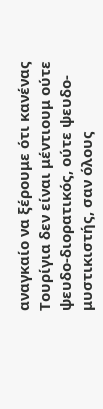αναγκαίο να ξέρουμε ότι κανένας Τουρίγια δεν είναι μέντιουμ ούτε ψευδο-διορατικός, ούτε ψευδο-μυστικιστής, σαν όλους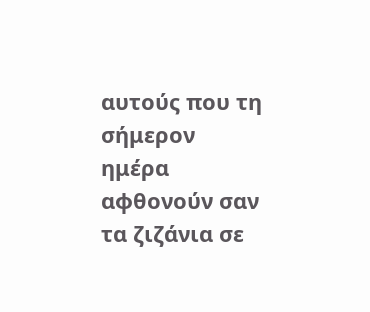αυτούς που τη σήμερον ημέρα αφθονούν σαν τα ζιζάνια σε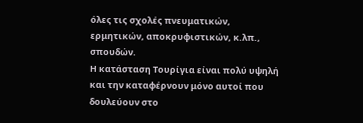όλες τις σχολές πνευματικών, ερμητικών, αποκρυφιστικών, κ.λπ., σπουδών.
Η κατάσταση Τουρίγια είναι πολύ υψηλή και την καταφέρνουν μόνο αυτοί που δουλεύουν στο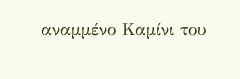αναμμένο Καμίνι του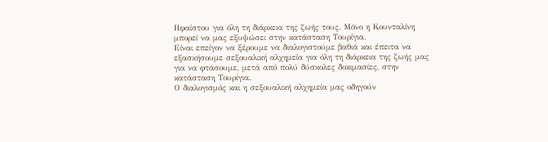Ηφαίστου για όλη τη διάρκεια της ζωής τους. Μόνο η Κουνταλίνη μπορεί να μας εξυψώσει στην κατάσταση Τουρίγια.
Είναι επείγον να ξέρουμε να διαλογιστούμε βαθιά και έπειτα να εξασκήσουμε σεξουαλική αλχημεία για όλη τη διάρκεια της ζωής μας για να φτάσουμε, μετά από πολύ δύσκολες δοκιμασίες, στην κατάσταση Τουρίγια.
Ο διαλογισμός και η σεξουαλική αλχημεία μας οδηγούν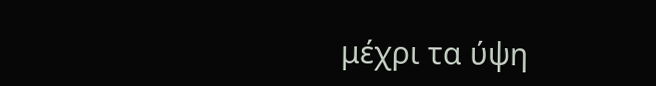μέχρι τα ύψη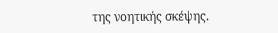της νοητικής σκέψης.